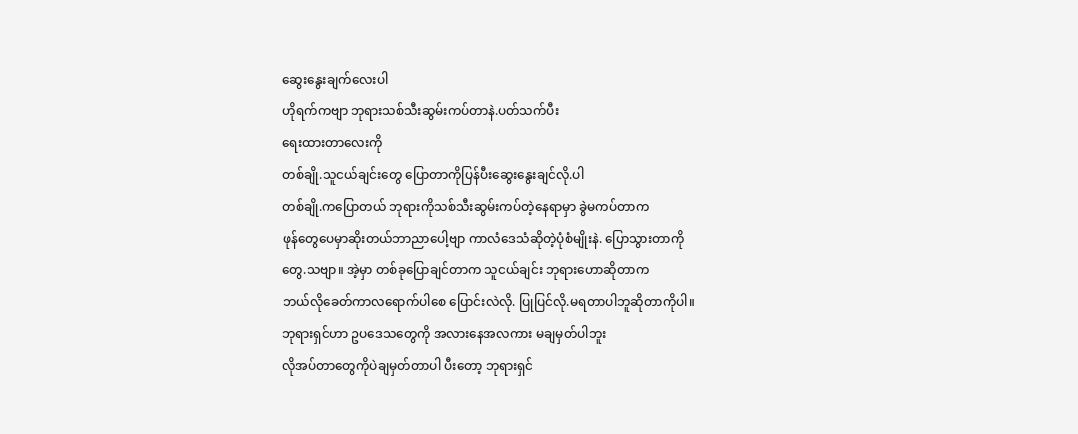ဆွေးနွေးချက်လေးပါ
ဟိုရက်ကဗျာ ဘုရားသစ်သီးဆွမ်းကပ်တာနဲ.ပတ်သက်ပီး
ရေးထားတာလေးကို
တစ်ချို.သူငယ်ချင်းတွေ ပြောတာကိုပြန်ပီးဆွေးနွေးချင်လို.ပါ
တစ်ချို.ကပြောတယ် ဘုရားကိုသစ်သီးဆွမ်းကပ်တဲ့နေရာမှာ ခွဲမကပ်တာက
ဖုန်တွေပေမှာဆိုးတယ်ဘာညာပေါ့ဗျာ ကာလံဒေသံဆိုတဲ့ပုံစံမျိုးနဲ. ပြောသွားတာကို
တွေ.သဗျာ။ အဲ့မှာ တစ်ခုပြောချင်တာက သူငယ်ချင်း ဘုရားဟောဆိုတာက
ဘယ်လိုခေတ်ကာလရောက်ပါစေ ပြောင်းလဲလို. ပြုပြင်လို.မရတာပါဘူဆိုတာကိုပါ။
ဘုရားရှင်ဟာ ဥပဒေသတွေကို အလားနေအလကား မချမှတ်ပါဘူး
လိုအပ်တာတွေကိုပဲချမှတ်တာပါ ပီးတော့ ဘုရားရှင်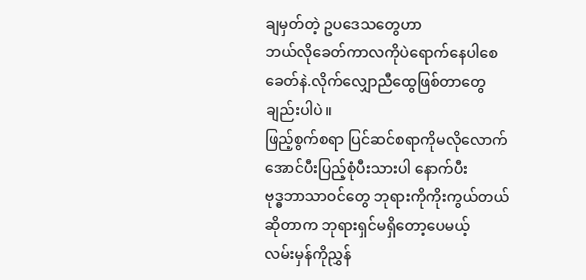ချမှတ်တဲ့ ဥပဒေသတွေဟာ
ဘယ်လိုခေတ်ကာလကိုပဲရောက်နေပါစေ ခေတ်နဲ.လိုက်လျှောညီထွေဖြစ်တာတွေ
ချည်းပါပဲ။
ဖြည့်စွက်စရာ ပြင်ဆင်စရာကိုမလိုလောက်အောင်ပီးပြည့်စုံပီးသားပါ နောက်ပီး
ဗုဒ္ဓဘာသာဝင်တွေ ဘုရားကိုကိုးကွယ်တယ်ဆိုတာက ဘုရားရှင်မရှိတော့ပေမယ့်
လမ်းမှန်ကိုညွှန်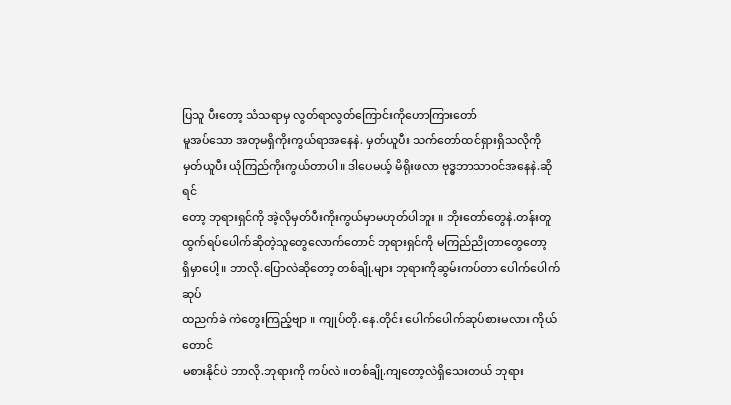ပြသူ ပီးတော့ သံသရာမှ လွတ်ရာလွတ်ကြောင်းကိုဟောကြားတော်
မူအပ်သော အတုမရှိကိုးကွယ်ရာအနေနဲ. မှတ်ယူပီး သက်တော်ထင်ရှားရှိသလိုကို
မှတ်ယူပီး ယုံကြည်ကိုးကွယ်တာပါ။ ဒါပေမယ့် မိရိုးဖလာ ဗုဒ္ဓဘာသာဝင်အနေနဲ.ဆိုရင်
တော့ ဘုရားရှင်ကို အဲ့လိုမှတ်ပီးကိုးကွယ်မှာမဟုတ်ပါဘူး ။ ဘိုးတော်တွေနဲ.တန်းတူ
ထွက်ရပ်ပေါက်ဆိုတဲ့သူတွေလောက်တောင် ဘုရားရှင်ကို မကြည်ညိုတာတွေတော့
ရှိမှာပေါ့။ ဘာလို.ပြောလဲဆိုတော့ တစ်ချို.များ ဘုရားကိုဆွမ်းကပ်တာ ပေါက်ပေါက်ဆုပ်
ထညက်ခဲ ကဲတွေးကြည့်ဗျာ ။ ကျုပ်တို.နေ.တိုင်း ပေါက်ပေါက်ဆုပ်စားမလား ကိုယ်တောင်
မစားနိုင်ပဲ ဘာလို.ဘုရားကို ကပ်လဲ ။တစ်ချို.ကျတော့လဲရှိသေးတယ် ဘုရား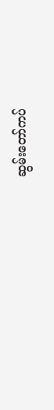ဆွမ်းတော်ကပ်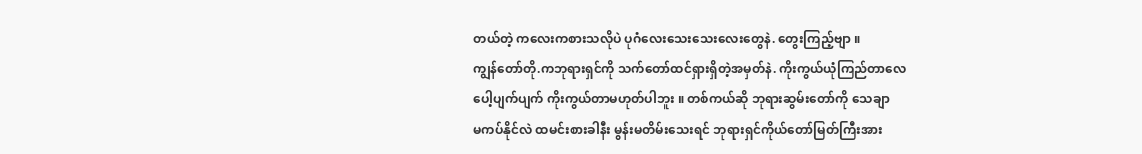တယ်တဲ့ ကလေးကစားသလိုပဲ ပုဂံလေးသေးသေးလေးတွေနဲ. တွေးကြည့်ဗျာ ။
ကျွန်တော်တို.ကဘုရားရှင်ကို သက်တော်ထင်ရှားရှိတဲ့အမှတ်နဲ. ကိုးကွယ်ယုံကြည်တာလေ
ပေါ့ပျက်ပျက် ကိုးကွယ်တာမဟုတ်ပါဘူး ။ တစ်ကယ်ဆို ဘုရားဆွမ်းတော်ကို သေချာ
မကပ်နိုင်လဲ ထမင်းစားခါနီး မွန်းမတိမ်းသေးရင် ဘုရားရှင်ကိုယ်တော်မြတ်ကြီးအား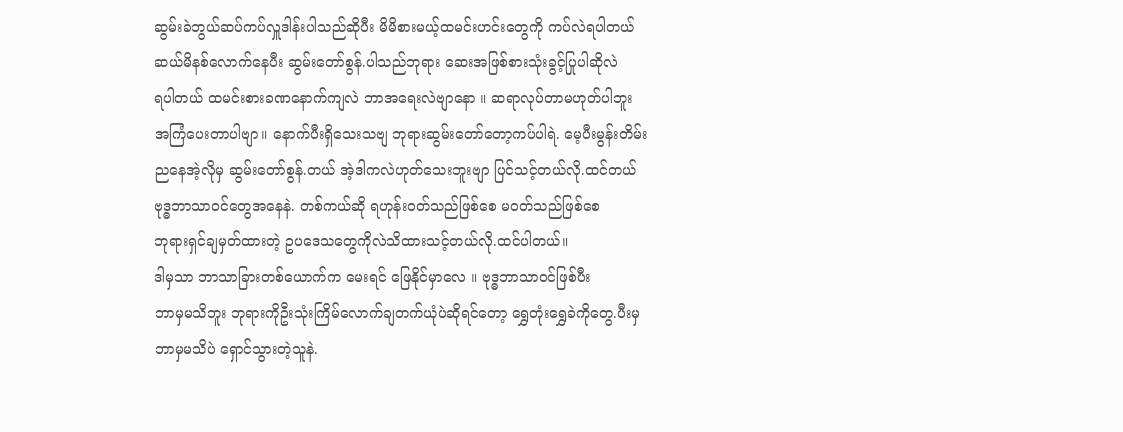ဆွမ်းခဲဘွယ်ဆပ်ကပ်လှူဒါန်းပါသည်ဆိုပီး မိမိစားမယ့်ထမင်းဟင်းတွေကို ကပ်လဲရပါတယ်
ဆယ်မိနစ်လောက်နေပီး ဆွမ်းတော်စွန်.ပါသည်ဘုရား ဆေးအဖြစ်စားသုံးခွင့်ပြုပါဆိုလဲ
ရပါတယ် ထမင်းစားခဏနောက်ကျလဲ ဘာအရေးလဲဗျာနော ။ ဆရာလုပ်တာမဟုတ်ပါဘူး
အကြံပေးတာပါဗျာ။ နောက်ပီးရှိသေးသဗျ ဘုရားဆွမ်းတော်တော့ကပ်ပါရဲ. မေ့ပီးမွန်းတိမ်း
ညနေအဲ့လိုမှ ဆွမ်းတော်စွန်.တယ် အဲ့ဒါကလဲဟုတ်သေးဘူးဗျာ ပြင်သင့်တယ်လို.ထင်တယ်
ဗုဒ္ဓဘာသာဝင်တွေအနေနဲ. တစ်ကယ်ဆို ရဟုန်းဝတ်သည်ဖြစ်စေ မဝတ်သည်ဖြစ်စေ
ဘုရားရှင်ချမှတ်ထားတဲ့ ဥပဒေသတွေကိုလဲသိထားသင့်တယ်လို.ထင်ပါတယ်။
ဒါမှသာ ဘာသာခြားတစ်ယောက်က မေးရင် ဖြေနိုင်မှာလေ ။ ဗုဒ္ဓဘာသာဝင်ဖြစ်ပီး
ဘာမှမသိဘူး ဘုရားကိုဦးသုံးကြိမ်လောက်ချတက်ယုံပဲဆိုရင်တော့ ရွှေတုံးရွှေခဲကိုတွေ.ပီးမှ
ဘာမှမသိပဲ ရှောင်သွားတဲ့သူနဲ.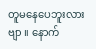တူမနေပေဘူးလားဗျာ ။ နောက်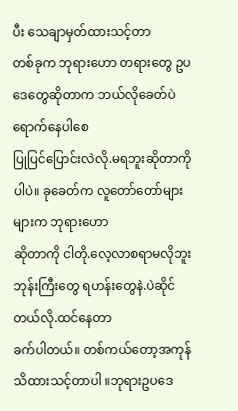ပီး သေချာမှတ်ထားသင့်တာ
တစ်ခုက ဘုရားဟော တရားတွေ ဥပဒေတွေဆိုတာက ဘယ်လိုခေတ်ပဲရောက်နေပါစေ
ပြုပြင်ပြောင်းလဲလို.မရဘူးဆိုတာကိုပါပဲ။ ခုခေတ်က လူတော်တော်များများက ဘုရားဟော
ဆိုတာကို ငါတို.လေ့လာစရာမလိုဘူး ဘုန်းကြီးတွေ ရဟန်းတွေနဲ.ပဲဆိုင်တယ်လို.ထင်နေတာ
ခက်ပါတယ်။ တစ်ကယ်တော့အကုန်သိထားသင့်တာပါ ။ဘုရားဥပဒေ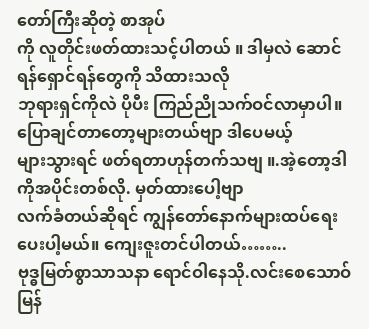တော်ကြီးဆိုတဲ့ စာအုပ်
ကို လူတိုင်းဖတ်ထားသင့်ပါတယ် ။ ဒါမှလဲ ဆောင်ရန်ရှောင်ရန်တွေကို သိထားသလို
ဘုရားရှင်ကိုလဲ ပိုပီး ကြည်ညိုသက်ဝင်လာမှာပါ။ ပြောချင်တာတော့များတယ်ဗျာ ဒါပေမယ့်
များသွားရင် ဖတ်ရတာဟုန်တက်သဗျ ။.အဲ့တော့ဒါကိုအပိုင်းတစ်လို. မှတ်ထားပေါ့ဗျာ
လက်ခံတယ်ဆိုရင် ကျွန်တော်နောက်များထပ်ရေးပေးပါ့မယ်။ ကျေးဇူးတင်ပါတယ်……..
ဗုဒ္ဓမြတ်စွာသာသနာ ရောင်ဝါနေသို.လင်းစေသောဝ်
မြန်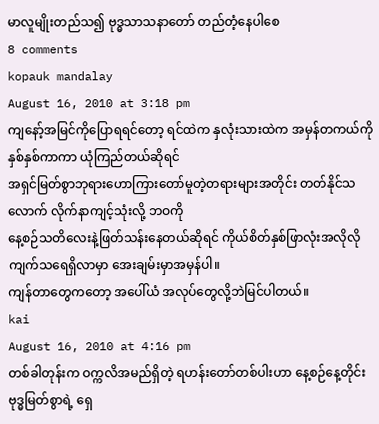မာလူမျိုးတည်သ၍ ဗုဒ္ဓသာသနာတော် တည်တံ့နေပါစေ
8 comments
kopauk mandalay
August 16, 2010 at 3:18 pm
ကျနော့်အမြင်ကိုပြောရရင်တော့ ရင်ထဲက နှလုံးသားထဲက အမှန်တကယ်ကို နှစ်နှစ်ကာကာ ယုံကြည်တယ်ဆိုရင်
အရှင်မြတ်စွာဘုရားဟောကြားတော်မူတဲ့တရားများအတိုင်း တတ်နိုင်သလောက် လိုက်နာကျင့်သုံးလို့ ဘဝကို
နေ့စဉ်သတိလေးနဲ့ဖြတ်သန်းနေတယ်ဆိုရင် ကိုယ်စိတ်နှစ်ဖြာလုံးအလိုလိုကျက်သရေရှိလာမှာ အေးချမ်းမှာအမှန်ပါ။
ကျန်တာတွေကတော့ အပေါ်ယံ အလုပ်တွေလို့ဘဲမြင်ပါတယ်။
kai
August 16, 2010 at 4:16 pm
တစ်ခါတုန်းက ဝက္ကလိအမည်ရှိတဲ့ ရဟန်းတော်တစ်ပါးဟာ နေ့စဉ်နေ့တိုင်း ဗုဒ္ဓမြတ်စွာရဲ့ ရှေ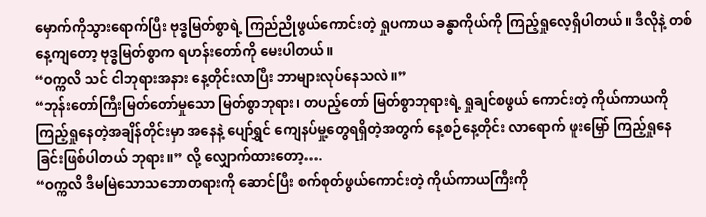မှောက်ကိုသွားရောက်ပြီး ဗုဒ္ဓမြတ်စွာရဲ့ ကြည်ညိုဖွယ်ကောင်းတဲ့ ရှုပကာယ ခန္ဓာကိုယ်ကို ကြည့်ရှုလေ့ရှိပါတယ်။ ဒီလိုနဲ့ တစ်နေ့ကျတော့ ဗုဒ္ဓမြတ်စွာက ရဟန်းတော်ကို မေးပါတယ်။
“ဝက္ကလိ သင် ငါဘုရားအနား နေ့တိုင်းလာပြီး ဘာများလုပ်နေသလဲ။”
“ဘုန်းတော်ကြီးမြတ်တော်မှုသော မြတ်စွာဘုရား၊ တပည့်တော် မြတ်စွာဘုရားရဲ့ ရှုချင်စဖွယ် ကောင်းတဲ့ ကိုယ်ကာယကို ကြည့်ရှုနေတဲ့အချိန်တိုင်းမှာ အနေနဲ့ ပျော်ရွှင် ကျေနပ်မှု့တွေရရှိတဲ့အတွက် နေ့စဉ်နေ့တိုင်း လာရောက် ဖူးမြှော် ကြည့်ရှုနေခြင်းဖြစ်ပါတယ် ဘုရား။” လို့ လျှောက်ထားတော့….
“ဝက္ကလိ ဒီမမြဲသောသဘောတရားကို ဆောင်ပြီး စက်စုတ်ဖွယ်ကောင်းတဲ့ ကိုယ်ကာယကြီးကို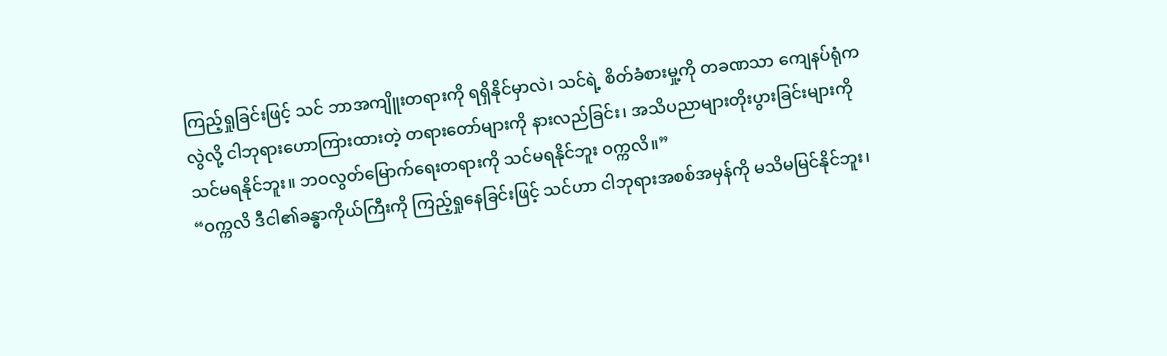ကြည့်ရှုခြင်းဖြင့် သင် ဘာအကျိူးတရားကို ရရှိနိုင်မှာလဲ၊ သင်ရဲ့ စိတ်ခံစားမှု့ကို တခဏသာ ကျေနပ်ရုံကလွဲလို့ ငါဘုရားဟောကြားထားတဲ့ တရားတော်များကို နားလည်ခြင်း၊ အသိပညာများတိုးပွားခြင်းများကို သင်မရနိုင်ဘူး။ ဘဝလွတ်မြောက်ရေးတရားကို သင်မရနိုင်ဘူး ဝက္ကလိ။”
“ဝက္ကလိ ဒီငါ၏ခန္ဓာကိုယ်ကြီးကို ကြည့်ရှုနေခြင်းဖြင့် သင်ဟာ ငါဘုရားအစစ်အမှန်ကို မသိမမြင်နိုင်ဘူး၊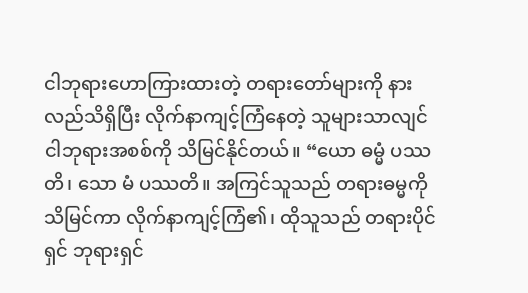ငါဘုရားဟောကြားထားတဲ့ တရားတော်များကို နားလည်သိရှိပြီး လိုက်နာကျင့်ကြံနေတဲ့ သူများသာလျင် ငါဘုရားအစစ်ကို သိမြင်နိုင်တယ်။ “ယော ဓမ္မံ ပဿတိ၊ သော မံ ပဿတိ။ အကြင်သူသည် တရားဓမ္မကို သိမြင်ကာ လိုက်နာကျင့်ကြံ၏၊ ထိုသူသည် တရားပိုင်ရှင် ဘုရားရှင်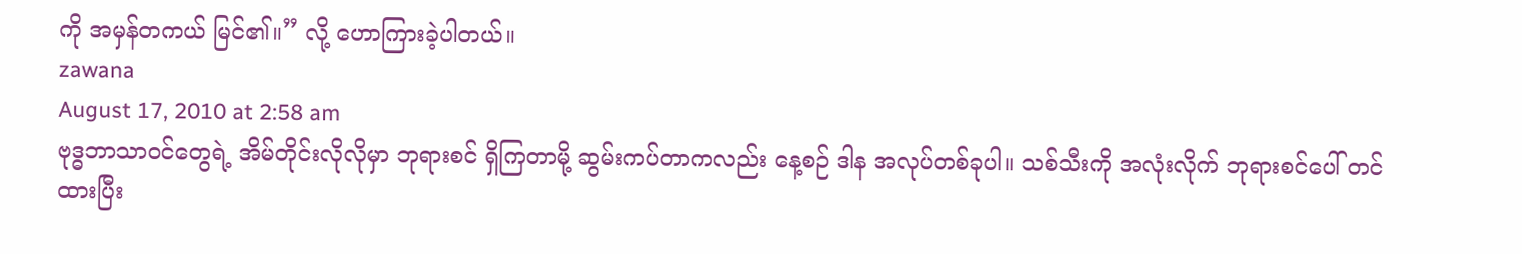ကို အမှန်တကယ် မြင်၏။” လို့ ဟောကြားခဲ့ပါတယ်။
zawana
August 17, 2010 at 2:58 am
ဗုဒ္ဓဘာသာဝင်တွေရဲ့ အိမ်တိုင်းလိုလိုမှာ ဘုရားစင် ရှိကြတာမို့ ဆွမ်းကပ်တာကလည်း နေ့စဉ် ဒါန အလုပ်တစ်ခုပါ။ သစ်သီးကို အလုံးလိုက် ဘုရားစင်ပေါ် တင်ထားပြီး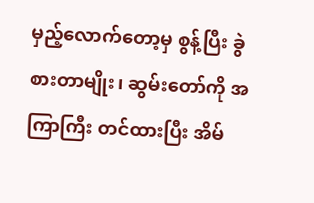မှည့်လောက်တော့မှ စွန့်ပြီး ခွဲစားတာမျိုး၊ ဆွမ်းတော်ကို အကြာကြီး တင်ထားပြီး အိမ်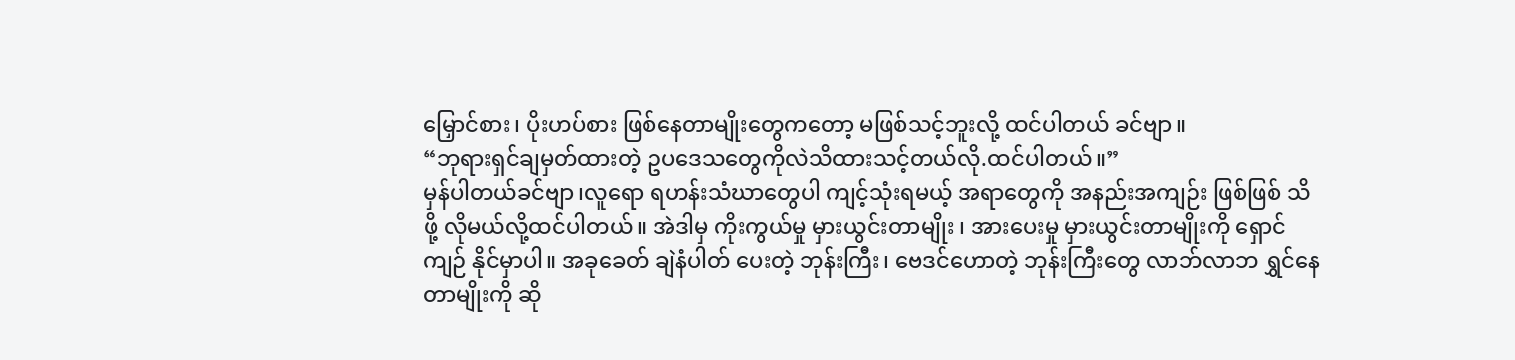မြှောင်စား၊ ပိုးဟပ်စား ဖြစ်နေတာမျိုးတွေကတော့ မဖြစ်သင့်ဘူးလို့ ထင်ပါတယ် ခင်ဗျာ။
“ဘုရားရှင်ချမှတ်ထားတဲ့ ဥပဒေသတွေကိုလဲသိထားသင့်တယ်လို.ထင်ပါတယ်။”
မှန်ပါတယ်ခင်ဗျာ၊လူရော ရဟန်းသံဃာတွေပါ ကျင့်သုံးရမယ့် အရာတွေကို အနည်းအကျဉ်း ဖြစ်ဖြစ် သိဖို့ လိုမယ်လို့ထင်ပါတယ်။ အဲဒါမှ ကိုးကွယ်မှု မှားယွင်းတာမျိုး ၊ အားပေးမှု မှားယွင်းတာမျိုးကို ရှောင်ကျဉ် နိုင်မှာပါ။ အခုခေတ် ချဲနံပါတ် ပေးတဲ့ ဘုန်းကြီး၊ ဗေဒင်ဟောတဲ့ ဘုန်းကြီးတွေ လာဘ်လာဘ ရွှင်နေတာမျိုးကို ဆို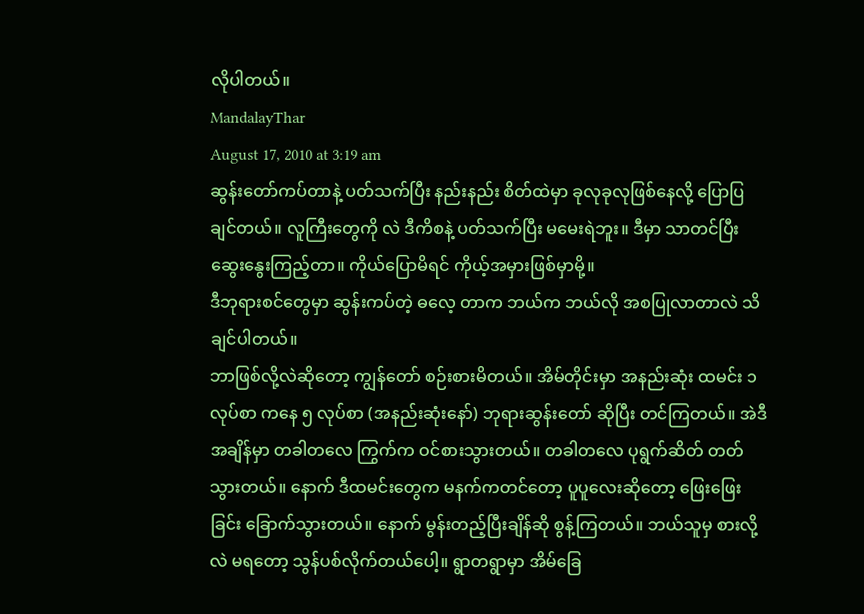လိုပါတယ်။
MandalayThar
August 17, 2010 at 3:19 am
ဆွန်းတော်ကပ်တာနဲ့ ပတ်သက်ပြီး နည်းနည်း စိတ်ထဲမှာ ခုလုခုလုဖြစ်နေလို့ ပြောပြချင်တယ်။ လူကြီးတွေကို လဲ ဒီကိစနဲ့ ပတ်သက်ပြီး မမေးရဲဘူး။ ဒီမှာ သာတင်ပြီး ဆွေးနွေးကြည့်တာ။ ကိုယ်ပြောမိရင် ကိုယ့်အမှားဖြစ်မှာမို့။
ဒီဘုရားစင်တွေမှာ ဆွန်းကပ်တဲ့ ဓလေ့ တာက ဘယ်က ဘယ်လို အစပြုလာတာလဲ သိချင်ပါတယ်။
ဘာဖြစ်လို့လဲဆိုတော့ ကျွန်တော် စဉ်းစားမိတယ်။ အိမ်တိုင်းမှာ အနည်းဆုံး ထမင်း ၁လုပ်စာ ကနေ ၅ လုပ်စာ (အနည်းဆုံးနော်) ဘုရားဆွန်းတော် ဆိုပြီး တင်ကြတယ်။ အဲဒီအချိန်မှာ တခါတလေ ကြွက်က ဝင်စားသွားတယ်။ တခါတလေ ပုရွက်ဆိတ် တတ်သွားတယ်။ နောက် ဒီထမင်းတွေက မနက်ကတင်တော့ ပူပူလေးဆိုတော့ ဖြေးဖြေးခြင်း ခြောက်သွားတယ်။ နောက် မွန်းတည့်ပြီးချိန်ဆို စွန့်ကြတယ်။ ဘယ်သူမှ စားလို့လဲ မရတော့ သွန်ပစ်လိုက်တယ်ပေါ့။ ရွာတရွာမှာ အိမ်ခြေ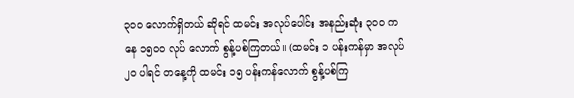၃၀ဝ လောက်ရှိတယ် ဆိုရင် ထမင်း အလုပ်ပေါင်း အနည်းဆုံး ၃၀ဝ ကနေ ၁၅၀ဝ လုပ် လောက် စွန့်ပစ်ကြတယ်။ (ထမင်း ၁ ပန်းကန်မှာ အလုပ် ၂ဝ ပါရင် တနေ့ကို ထမင်း ၁၅ ပန်းကန်လောက် စွန့်ပစ်ကြ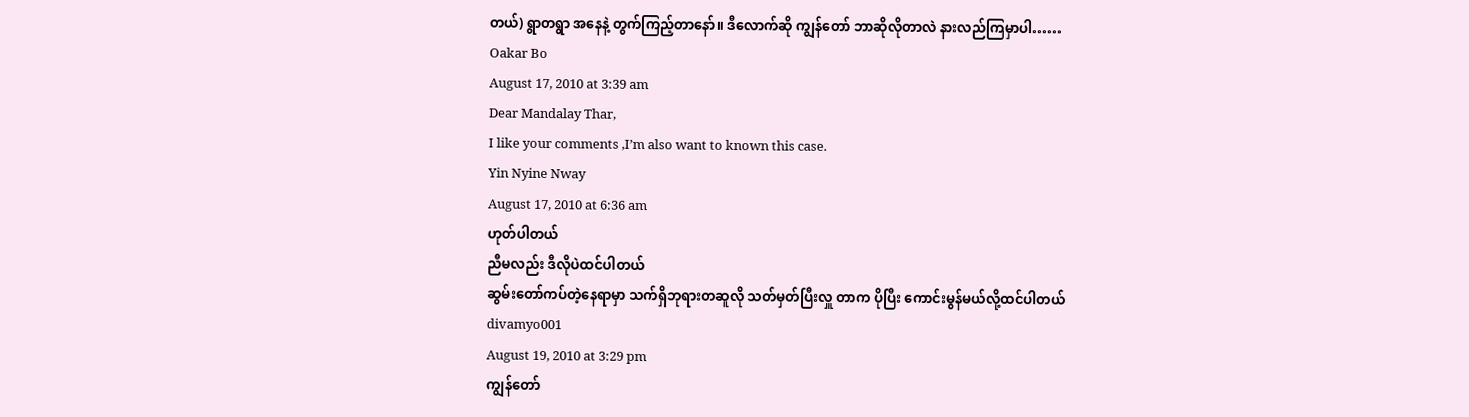တယ်) ရွာတရွာ အနေနဲ့ တွက်ကြည့်တာနော်။ ဒီလောက်ဆို ကျွန်တော် ဘာဆိုလိုတာလဲ နားလည်ကြမှာပါ……
Oakar Bo
August 17, 2010 at 3:39 am
Dear Mandalay Thar,
I like your comments ,I’m also want to known this case.
Yin Nyine Nway
August 17, 2010 at 6:36 am
ဟုတ်ပါတယ်
ညီမလည်း ဒီလိုပဲထင်ပါတယ်
ဆွမ်းတော်ကပ်တဲ့နေရာမှာ သက်ရှိဘုရားတဆူလို သတ်မှတ်ပြီးလှူ တာက ပိုပြီး ကောင်းမွန်မယ်လို့ထင်ပါတယ်
divamyo001
August 19, 2010 at 3:29 pm
ကျွန်တော်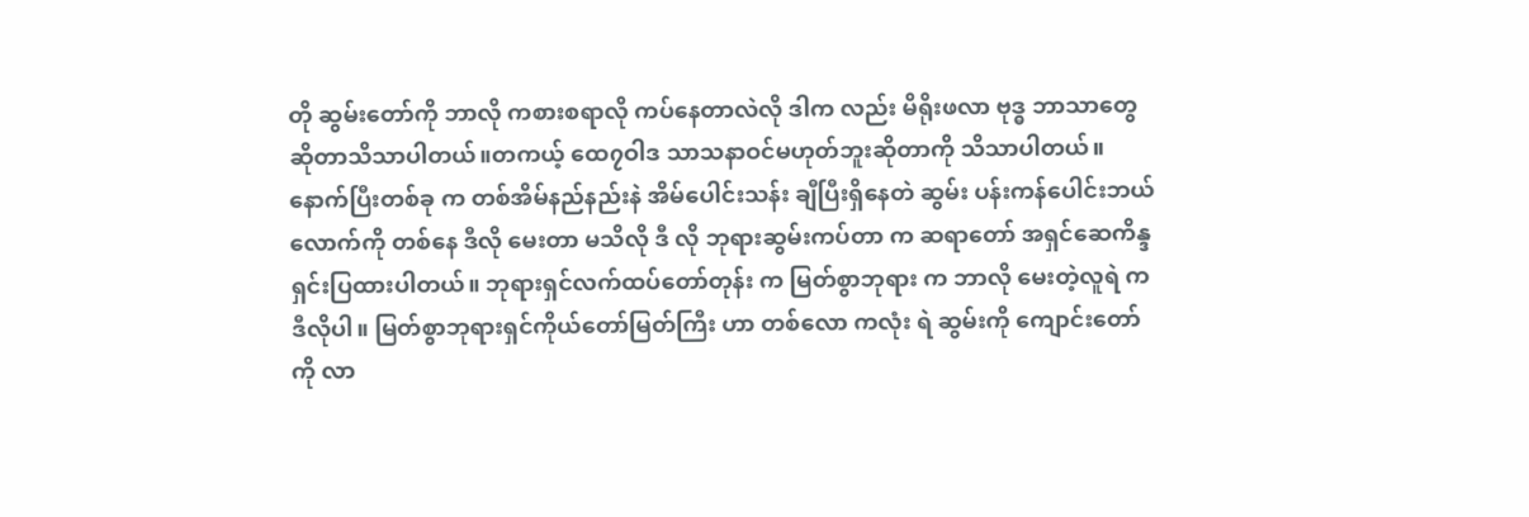တို ဆွမ်းတော်ကို ဘာလို ကစားစရာလို ကပ်နေတာလဲလို ဒါက လည်း မိရိုးဖလာ ဗုဒ္ဓ ဘာသာတွေဆိုတာသိသာပါတယ်။တကယ့် ထေ၇ဝါဒ သာသနာဝင်မဟုတ်ဘူးဆိုတာကို သိသာပါတယ်။နောက်ပြီးတစ်ခု က တစ်အိမ်နည်နည်းနဲ အိမ်ပေါင်းသန်း ချီပြီးရှိနေတဲ ဆွမ်း ပန်းကန်ပေါင်းဘယ်လောက်ကို တစ်နေ ဒီလို မေးတာ မသိလို ဒီ လို ဘုရားဆွမ်းကပ်တာ က ဆရာတော် အရှင်ဆေကိန္ဒ ရှင်းပြထားပါတယ်။ ဘုရားရှင်လက်ထပ်တော်တုန်း က မြတ်စွာဘုရား က ဘာလို မေးတဲ့လူရဲ က ဒီလိုပါ။ မြတ်စွာဘုရားရှင်ကိုယ်တော်မြတ်ကြီး ဟာ တစ်လော ကလုံး ရဲ ဆွမ်းကို ကျောင်းတော်ကို လာ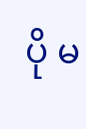ပို မ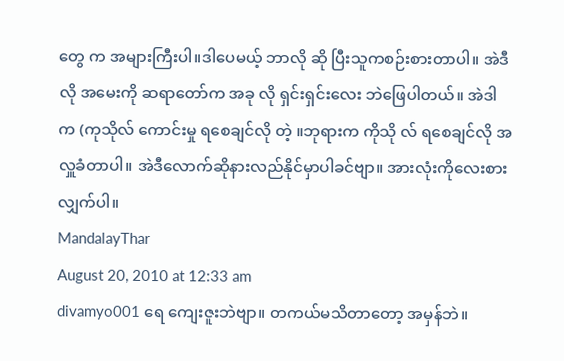တွေ က အများကြီးပါ။ဒါပေမယ့် ဘာလို ဆို ပြီးသူကစဉ်းစားတာပါ။ အဲဒီလို အမေးကို ဆရာတော်က အခု လို ရှင်းရှင်းလေး ဘဲဖြေပါတယ်။ အဲဒါ က (ကုသိုလ် ကောင်းမှု ရစေချင်လို တဲ့ ။ဘုရားက ကိုသို လ် ရစေချင်လို အလှူခံတာပါ။ အဲဒီလောက်ဆိုနားလည်နိုင်မှာပါခင်ဗျာ။ အားလုံးကိုလေးစားလျှက်ပါ။
MandalayThar
August 20, 2010 at 12:33 am
divamyo001 ရေ ကျေးဇူးဘဲဗျာ။ တကယ်မသိတာတော့ အမှန်ဘဲ။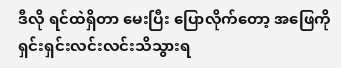ဒီလို ရင်ထဲရှိတာ မေးပြီး ပြောလိုက်တော့ အဖြေကို ရှင်းရှင်းလင်းလင်းသိသွားရ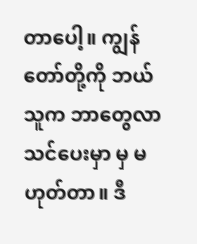တာပေါ့။ ကျွန်တော်တို့ကို ဘယ်သူက ဘာတွေလာသင်ပေးမှာ မှ မဟုတ်တာ။ ဒီ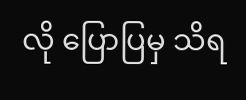လို ပြောပြမှ သိရ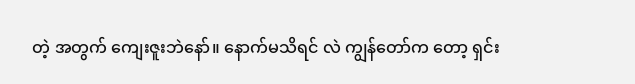တဲ့ အတွက် ကျေးဇူးဘဲနော်။ နောက်မသိရင် လဲ ကျွန်တော်က တော့ ရှင်း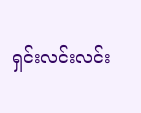ရှင်းလင်းလင်း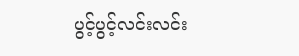ပွင့်ပွင့်လင်းလင်း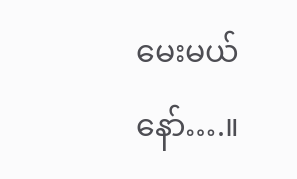မေးမယ်နော်….။